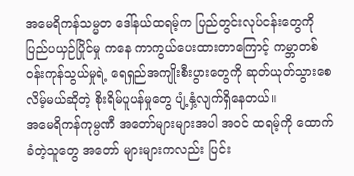အမေရိကန်သမ္မတ ဒေါ်နယ်ထရမ့်က ပြည်တွင်းလုပ်ငန်းတွေကို ပြည်ပယှဉ်ပြိုင်မှု ကနေ ကာကွယ်ပေးထားတာကြောင့် ကမ္ဘာတစ်ဝန်းကုန်သွယ်မှုရဲ့ ရေရှည်အကျိုးစီးပွားတွေကို ဆုတ်ယုတ်သွားစေလိမ့်မယ်ဆိုတဲ့ စိုးရိမ်ပူပန်မှုတွေ ပျံ့နှံ့လျက်ရှိနေတယ်။
အမေရိကန်ကုမ္ပဏီ အတော်များများအပါ အဝင် ထရမ့်ကို ထောက်ခံတဲ့သူတွေ အတော် များများကလည်း ပြင်း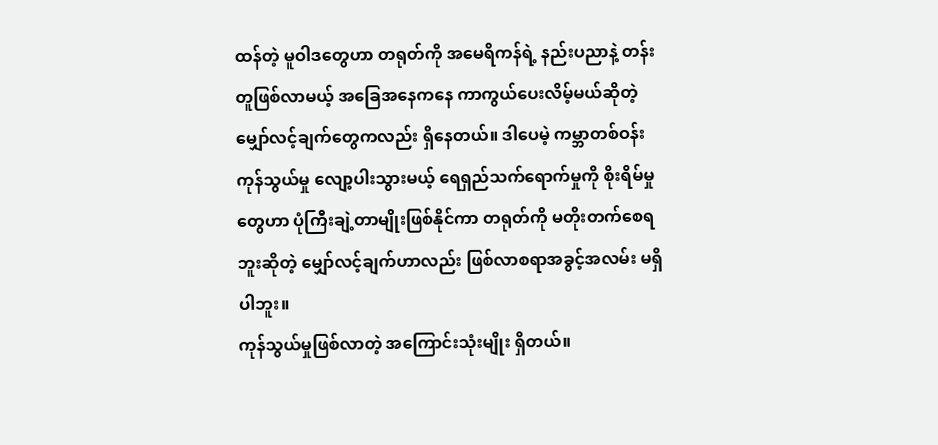ထန်တဲ့ မူဝါဒတွေဟာ တရုတ်ကို အမေရိကန်ရဲ့ နည်းပညာနဲ့ တန်းတူဖြစ်လာမယ့် အခြေအနေကနေ ကာကွယ်ပေးလိမ့်မယ်ဆိုတဲ့ မျှော်လင့်ချက်တွေကလည်း ရှိနေတယ်။ ဒါပေမဲ့ ကမ္ဘာတစ်ဝန်း ကုန်သွယ်မှု လျော့ပါးသွားမယ့် ရေရှည်သက်ရောက်မှုကို စိုးရိမ်မှုတွေဟာ ပုံကြီးချဲ့တာမျိုးဖြစ်နိုင်ကာ တရုတ်ကို မတိုးတက်စေရဘူးဆိုတဲ့ မျှော်လင့်ချက်ဟာလည်း ဖြစ်လာစရာအခွင့်အလမ်း မရှိပါဘူး။
ကုန်သွယ်မှုဖြစ်လာတဲ့ အကြောင်းသုံးမျိုး ရှိတယ်။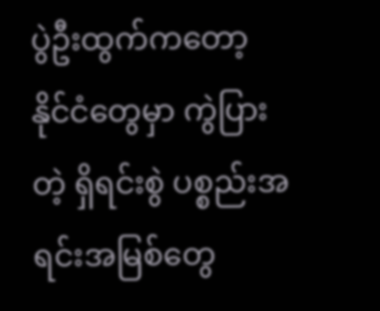ပွဲဦးထွက်ကတော့ နိုင်ငံတွေမှာ ကွဲပြားတဲ့ ရှိရင်းစွဲ ပစ္စည်းအရင်းအမြစ်တွေ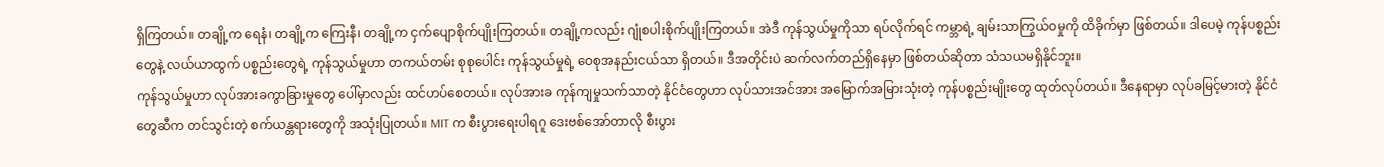ရှိကြတယ်။ တချို့က ရေနံ၊ တချို့က ကြေးနီ၊ တချို့က ငှက်ပျောစိုက်ပျိုးကြတယ်။ တချို့ကလည်း ဂျုံစပါးစိုက်ပျိုးကြတယ်။ အဲဒီ ကုန်သွယ်မှုကိုသာ ရပ်လိုက်ရင် ကမ္ဘာရဲ့ ချမ်းသာကြွယ်ဝမှုကို ထိခိုက်မှာ ဖြစ်တယ်။ ဒါပေမဲ့ ကုန်ပစ္စည်းတွေနဲ့ လယ်ယာထွက် ပစ္စည်းတွေရဲ့ ကုန်သွယ်မှုဟာ တကယ်တမ်း စုစုပေါင်း ကုန်သွယ်မှုရဲ့ ဝေစုအနည်းငယ်သာ ရှိတယ်။ ဒီအတိုင်းပဲ ဆက်လက်တည်ရှိနေမှာ ဖြစ်တယ်ဆိုတာ သံသယမရှိနိုင်ဘူး။
ကုန်သွယ်မှုဟာ လုပ်အားခကွာခြားမှုတွေ ပေါ်မှာလည်း ထင်ဟပ်စေတယ်။ လုပ်အားခ ကုန်ကျမှုသက်သာတဲ့ နိုင်ငံတွေဟာ လုပ်သားအင်အား အမြောက်အမြားသုံးတဲ့ ကုန်ပစ္စည်းမျိုးတွေ ထုတ်လုပ်တယ်။ ဒီနေရာမှာ လုပ်ခမြင့်မားတဲ့ နိုင်ငံတွေဆီက တင်သွင်းတဲ့ စက်ယန္တရားတွေကို အသုံးပြုတယ်။ MIT က စီးပွားရေးပါရဂူ ဒေးဗစ်အော်တာလို စီးပွား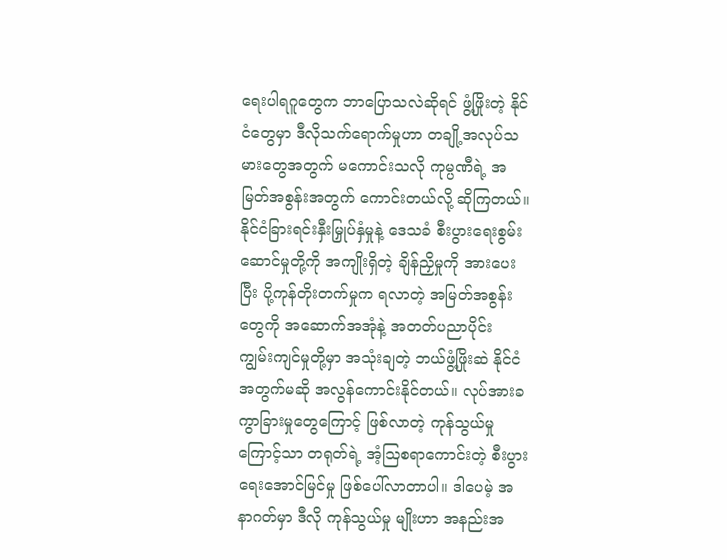ရေးပါရဂူတွေက ဘာပြောသလဲဆိုရင် ဖွံ့ဖြိုးတဲ့ နိုင်ငံတွေမှာ ဒီလိုသက်ရောက်မှုဟာ တချို့အလုပ်သမားတွေအတွက် မကောင်းသလို ကုမ္ပဏီရဲ့ အမြတ်အစွန်းအတွက် ကောင်းတယ်လို့ ဆိုကြတယ်။
နိုင်ငံခြားရင်းနှီးမြှုပ်နှံမှုနဲ့ ဒေသခံ စီးပွားရေးစွမ်းဆောင်မှုတို့ကို အကျိုးရှိတဲ့ ချိန်ညှိမှုကို အားပေးပြီး ပို့ကုန်တိုးတက်မှုက ရလာတဲ့ အမြတ်အစွန်းတွေကို အဆောက်အအုံနဲ့ အတတ်ပညာပိုင်း ကျွမ်းကျင်မှုတို့မှာ အသုံးချတဲ့ ဘယ်ဖွံ့ဖြိုးဆဲ နိုင်ငံအတွက်မဆို အလွန်ကောင်းနိုင်တယ်။ လုပ်အားခ ကွာခြားမှုတွေကြောင့် ဖြစ်လာတဲ့ ကုန်သွယ်မှုကြောင့်သာ တရုတ်ရဲ့ အံ့သြစရာကောင်းတဲ့ စီးပွားရေးအောင်မြင်မှု ဖြစ်ပေါ်လာတာပါ။ ဒါပေမဲ့ အနာဂတ်မှာ ဒီလို ကုန်သွယ်မှု မျိုးဟာ အနည်းအ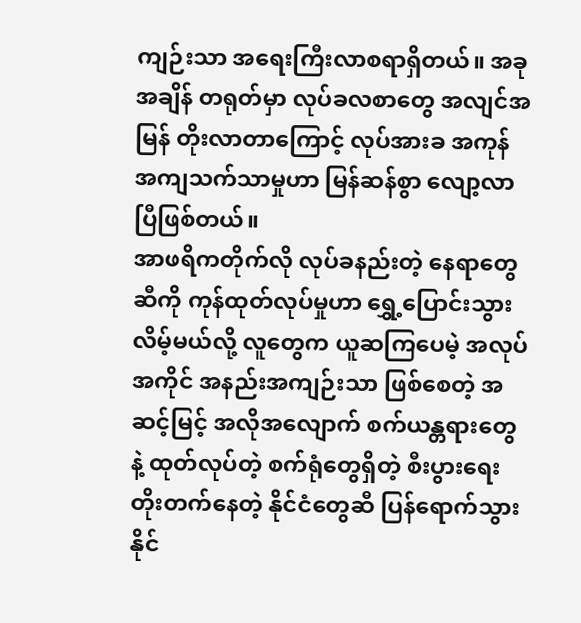ကျဉ်းသာ အရေးကြီးလာစရာရှိတယ်။ အခုအချိန် တရုတ်မှာ လုပ်ခလစာတွေ အလျင်အမြန် တိုးလာတာကြောင့် လုပ်အားခ အကုန်အကျသက်သာမှုဟာ မြန်ဆန်စွာ လျော့လာပြီဖြစ်တယ်။
အာဖရိကတိုက်လို လုပ်ခနည်းတဲ့ နေရာတွေဆီကို ကုန်ထုတ်လုပ်မှုဟာ ရွှေ့ပြောင်းသွားလိမ့်မယ်လို့ လူတွေက ယူဆကြပေမဲ့ အလုပ်အကိုင် အနည်းအကျဉ်းသာ ဖြစ်စေတဲ့ အဆင့်မြင့် အလိုအလျောက် စက်ယန္တရားတွေနဲ့ ထုတ်လုပ်တဲ့ စက်ရုံတွေရှိတဲ့ စီးပွားရေး တိုးတက်နေတဲ့ နိုင်ငံတွေဆီ ပြန်ရောက်သွားနိုင်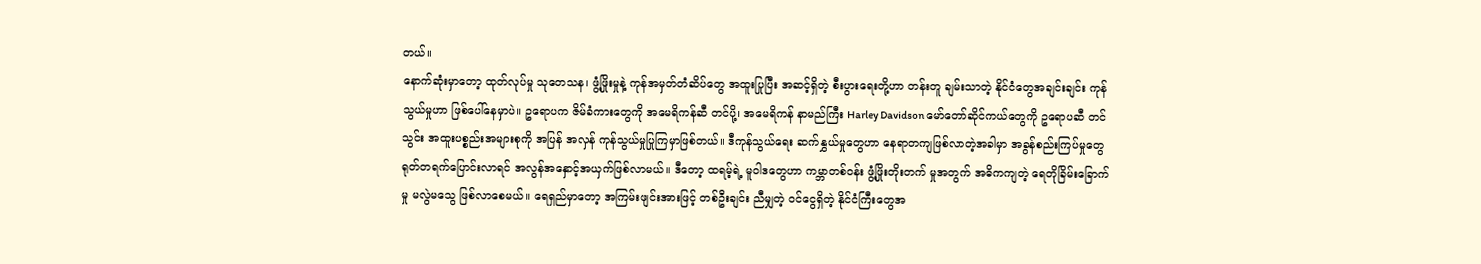တယ်။
နောက်ဆုံးမှာတော့ ထုတ်လုပ်မှု သုတေသန၊ ဖွံ့ဖြိုးမှုနဲ့ ကုန်အမှတ်တံဆိပ်တွေ အထူးပြုပြီး အဆင့်ရှိတဲ့ စီးပွားရေးတို့ဟာ တန်းတူ ချမ်းသာတဲ့ နိုင်ငံတွေအချင်းချင်း ကုန်သွယ်မှုဟာ ဖြစ်ပေါ်နေမှာပဲ။ ဥရောပက ဇိမ်ခံကားတွေကို အမေရိကန်ဆီ တင်ပို့၊ အမေရိကန် နာမည်ကြီး Harley Davidson မော်တော်ဆိုင်ကယ်တွေကို ဥရောပဆီ တင်သွင်း အထူးပစ္စည်းအများစုကို အပြန် အလှန် ကုန်သွယ်မှုပြုကြမှာဖြစ်တယ်။ ဒီကုန်သွယ်ရေး ဆက်နွှယ်မှုတွေဟာ နေရာတကျဖြစ်လာတဲ့အခါမှာ အခွန်စည်းကြပ်မှုတွေ ရုတ်တရက်ပြောင်းလာရင် အလွန်အနှောင့်အယှက်ဖြစ်လာမယ်။ ဒီတော့ ထရမ့်ရဲ့ မူဝါဒတွေဟာ ကမ္ဘာတစ်ဝန်း ဖွံ့ဖြိုးတိုးတက် မှုအတွက် အဓိကကျတဲ့ ရေတိုခြိမ်းခြောက်မှု မလွဲမသွေ ဖြစ်လာစေမယ်။ ရေရှည်မှာတော့ အကြမ်းဖျင်းအားဖြင့် တစ်ဦးချင်း ညီမျှတဲ့ ဝင်ငွေရှိတဲ့ နိုင်ငံကြီးတွေအ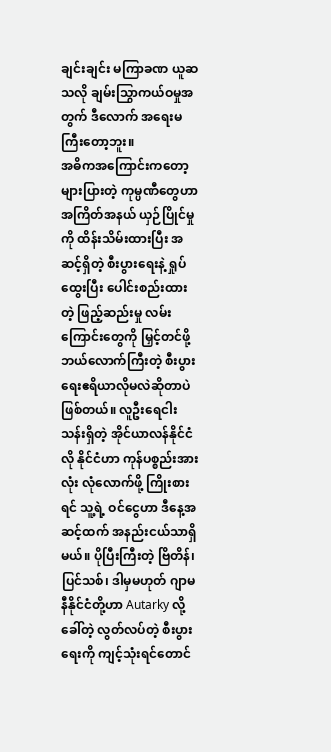ချင်းချင်း မကြာခဏ ယူဆသလို ချမ်းသြွာကယ်ဝမှုအတွက် ဒီလောက် အရေးမကြီးတော့ဘူး။
အဓိကအကြောင်းကတော့ များပြားတဲ့ ကုမ္ပဏီတွေဟာ အကြိတ်အနယ် ယှဉ်ပြိုင်မှုကို ထိန်းသိမ်းထားပြီး အဆင့်ရှိတဲ့ စီးပွားရေးနဲ့ ရှုပ်ထွေးပြီး ပေါင်းစည်းထားတဲ့ ဖြည့်ဆည်းမှု လမ်းကြောင်းတွေကို မြှင့်တင်ဖို့ ဘယ်လောက်ကြီးတဲ့ စီးပွားရေးဧရိယာလိုမလဲဆိုတာပဲဖြစ်တယ်။ လူဦးရေငါးသန်းရှိတဲ့ အိုင်ယာလန်နိုင်ငံလို နိုင်ငံဟာ ကုန်ပစ္စည်းအားလုံး လုံလောက်ဖို့ ကြိုးစားရင် သူ့ရဲ့ ဝင်ငွေဟာ ဒီနေ့အဆင့်ထက် အနည်းငယ်သာရှိမယ်။ ပိုပြီးကြီးတဲ့ ဗြိတိန်၊ ပြင်သစ်၊ ဒါမှမဟုတ် ဂျာမနီနိုင်ငံတို့ဟာ Autarky လို့ ခေါ်တဲ့ လွတ်လပ်တဲ့ စီးပွားရေးကို ကျင့်သုံးရင်တောင်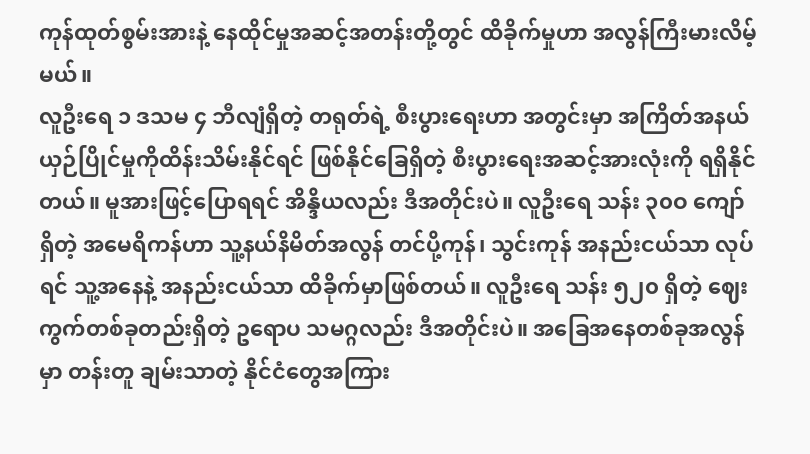ကုန်ထုတ်စွမ်းအားနဲ့ နေထိုင်မှုအဆင့်အတန်းတို့တွင် ထိခိုက်မှုဟာ အလွန်ကြီးမားလိမ့်မယ်။
လူဦးရေ ၁ ဒသမ ၄ ဘီလျံရှိတဲ့ တရုတ်ရဲ့ စီးပွားရေးဟာ အတွင်းမှာ အကြိတ်အနယ်ယှဉ်ပြိုင်မှုကိုထိန်းသိမ်းနိုင်ရင် ဖြစ်နိုင်ခြေရှိတဲ့ စီးပွားရေးအဆင့်အားလုံးကို ရရှိနိုင်တယ်။ မူအားဖြင့်ပြောရရင် အိန္ဒိယလည်း ဒီအတိုင်းပဲ။ လူဦးရေ သန်း ၃၀ဝ ကျော်ရှိတဲ့ အမေရိကန်ဟာ သူ့နယ်နိမိတ်အလွန် တင်ပို့ကုန်၊ သွင်းကုန် အနည်းငယ်သာ လုပ်ရင် သူ့အနေနဲ့ အနည်းငယ်သာ ထိခိုက်မှာဖြစ်တယ်။ လူဦးရေ သန်း ၅၂၀ ရှိတဲ့ ဈေးကွက်တစ်ခုတည်းရှိတဲ့ ဥရောပ သမဂ္ဂလည်း ဒီအတိုင်းပဲ။ အခြေအနေတစ်ခုအလွန်မှာ တန်းတူ ချမ်းသာတဲ့ နိုင်ငံတွေအကြား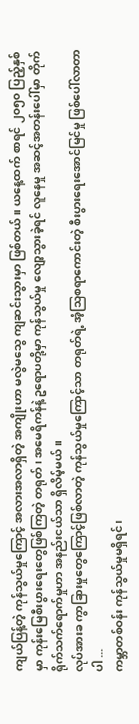ကျယ်ပြန့်တဲ့ ကုန်သွယ်မှုကြောင့် အလားအလာရှိတဲ့ အကျိုးဟာ မလွဲမသွေ ကျဆင်းသွားမှာ ဖြစ်တယ်။ ယနေ့ထက် စာရင် ၂၀၅၀ ပြည့်နှစ်မှာ ကုန်းမြေစီးပွားရေးတွေဖြစ်ကြတဲ့ တရုတ်၊ အမေရိကန်နဲ့ ဥရောပတို့မှာ ကုန်သွယ်မှု လျော့သွားခဲ့ရင် လူနေမှု အဆင့်အတန်းပေါ်မှာ တိုက်ရိုက်သက်ရောက်မှုဟာ အနည်းငယ်သာ ရှိလိမ့်မယ်။
လုပ်အားခ ကွာခြားမှုတွေကြောင့်ဖြစ်လာတဲ့ ကုန်သွယ်မှုကြောင့်သာ တရုတ်ရဲ့ အံ့သြစရာကောင်းတဲ့ စီးပွားရေးအောင်မြင်မှု ဖြစ်ပေါ်လာတာပါ ...
ကမ္ဘာတစ်ဝန်း ကုန်သွယ်မှုမရှိရင်၊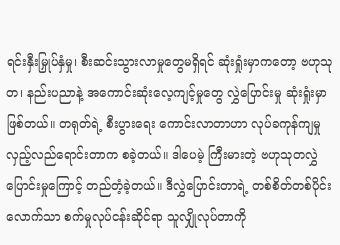ရင်းနှီးမြှုပ်နှံမှု၊ စီးဆင်းသွားလာမှုတွေမရှိရင် ဆုံးရှုံးမှာကတော့ ဗဟုသုတ၊ နည်းပညာနဲ့ အကောင်းဆုံးလေ့ကျင့်မှုတွေ လွှဲပြောင်းမှု ဆုံးရှုံးမှာဖြစ်တယ်။ တရုတ်ရဲ့ စီးပွားရေး ကောင်းလာတာဟာ လုပ်ခကုန်ကျမှု လှည့်လည်ရောင်းတာက စခဲ့တယ်။ ဒါပေမဲ့ ကြီးမားတဲ့ ဗဟုသုတလွှဲပြောင်းမှုကြောင့် တည်တံ့ခဲ့တယ်။ ဒီလွှဲပြောင်းတာရဲ့ တစ်စိတ်တစ်ပိုင်းလောက်သာ စက်မှုလုပ်ငန်းဆိုင်ရာ သူလျှိုလုပ်တာကို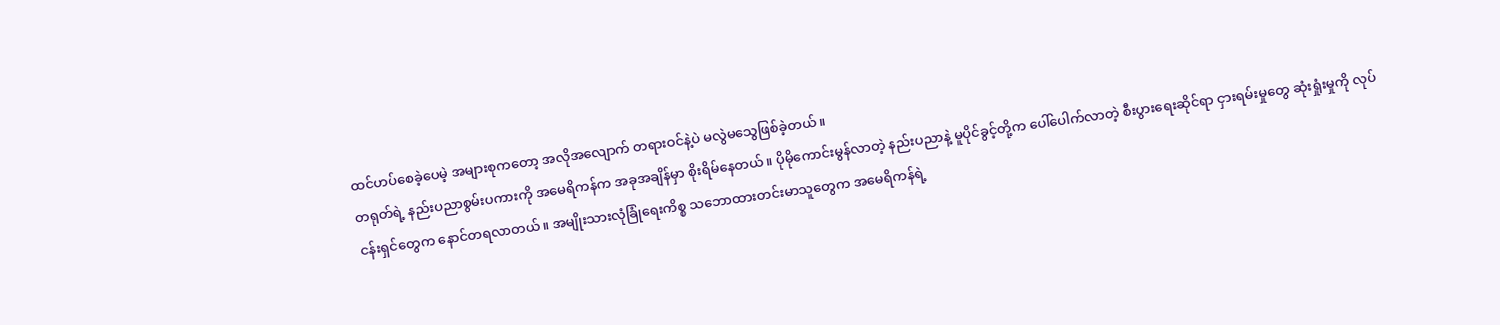ထင်ဟပ်စေခဲ့ပေမဲ့ အများစုကတော့ အလိုအလျောက် တရားဝင်နဲ့ပဲ မလွဲမသွေဖြစ်ခဲ့တယ်။
တရုတ်ရဲ့ နည်းပညာစွမ်းပကားကို အမေရိကန်က အခုအချိန်မှာ စိုးရိမ်နေတယ်။ ပိုမိုကောင်းမွန်လာတဲ့ နည်းပညာနဲ့ မူပိုင်ခွင့်တို့က ပေါ်ပေါက်လာတဲ့ စီးပွားရေးဆိုင်ရာ ငှားရမ်းမှုတွေ ဆုံးရှုံးမှုကို လုပ်ငန်းရှင်တွေက နောင်တရလာတယ်။ အမျိုးသားလုံခြုံရေးကိစ္စ သဘောထားတင်းမာသူတွေက အမေရိကန်ရဲ့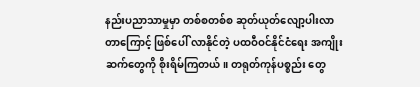နည်းပညာသာမှုမှာ တစ်စတစ်စ ဆုတ်ယုတ်လျော့ပါးလာတာကြောင့် ဖြစ်ပေါ် လာနိုင်တဲ့ ပထဝီဝင်နိုင်ငံရေး အကျိုးဆက်တွေကို စိုးရိမ်ကြတယ်။ တရုတ်ကုန်ပစ္စည်း တွေ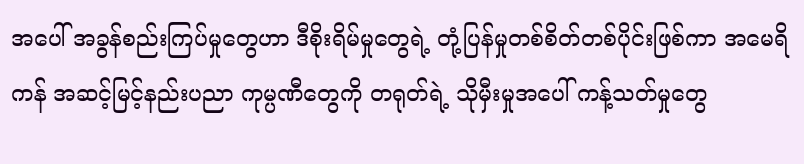အပေါ် အခွန်စည်းကြပ်မှုတွေဟာ ဒီစိုးရိမ်မှုတွေရဲ့ တုံ့ပြန်မှုတစ်စိတ်တစ်ပိုင်းဖြစ်ကာ အမေရိကန် အဆင့်မြင့်နည်းပညာ ကုမ္ပဏီတွေကို တရုတ်ရဲ့ သိုမှီးမှုအပေါ် ကန့်သတ်မှုတွေ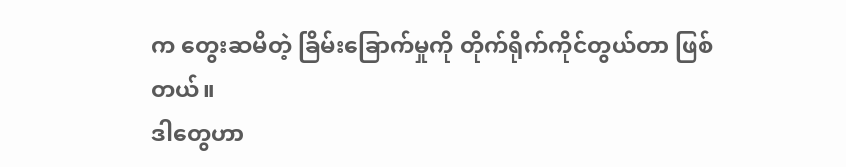က တွေးဆမိတဲ့ ခြိမ်းခြောက်မှုကို တိုက်ရိုက်ကိုင်တွယ်တာ ဖြစ်တယ်။
ဒါတွေဟာ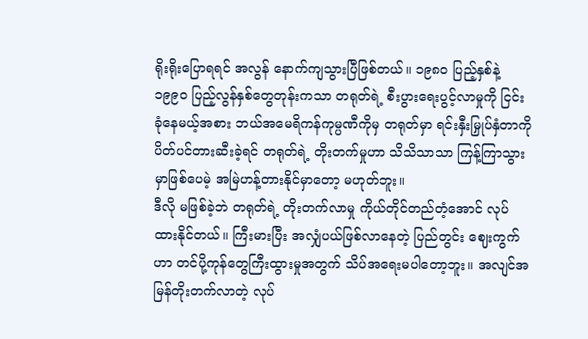ရိုးရိုးပြောရရင် အလွန် နောက်ကျသွားပြီဖြစ်တယ်။ ၁၉၈၀ ပြည့်နှစ်နဲ့ ၁၉၉၀ ပြည့်လွန်နှစ်တွေတုန်းကသာ တရုတ်ရဲ့ စီးပွားရေးပွင့်လာမှုကို ငြင်းခုံနေမယ့်အစား ဘယ်အမေရိကန်ကုမ္ပဏီကိုမှ တရုတ်မှာ ရင်းနှီးမြှုပ်နှံတာကို ပိတ်ပင်တားဆီးခဲ့ရင် တရုတ်ရဲ့ တိုးတက်မှုဟာ သိသိသာသာ ကြန့်ကြာသွားမှာဖြစ်ပေမဲ့ အမြဲဟန့်တားနိုင်မှာတော့ မဟုတ်ဘူး။
ဒီလို မဖြစ်ခဲ့ဘဲ တရုတ်ရဲ့ တိုးတက်လာမှု ကိုယ်တိုင်တည်တံ့အောင် လုပ်ထားနိုင်တယ်။ ကြီးမားပြီး အလျှံပယ်ဖြစ်လာနေတဲ့ ပြည်တွင်း ဈေးကွက်ဟာ တင်ပို့ကုန်တွေကြီးထွားမှုအတွက် သိပ်အရေးမပါတော့ဘူး။ အလျင်အမြန်တိုးတက်လာတဲ့ လုပ်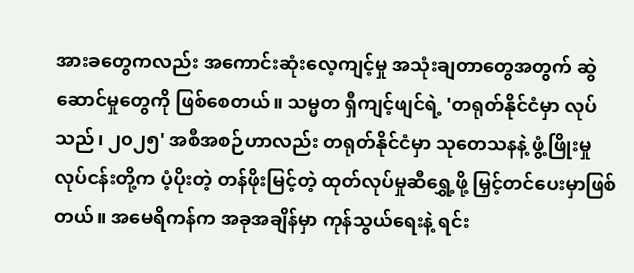အားခတွေကလည်း အကောင်းဆုံးလေ့ကျင့်မှု အသုံးချတာတွေအတွက် ဆွဲဆောင်မှုတွေကို ဖြစ်စေတယ်။ သမ္မတ ရှီကျင့်ဖျင်ရဲ့ 'တရုတ်နိုင်ငံမှာ လုပ်သည်၊ ၂၀၂၅' အစီအစဉ်ဟာလည်း တရုတ်နိုင်ငံမှာ သုတေသနနဲ့ ဖွံ့ဖြိုးမှု လုပ်ငန်းတို့က ပံ့ပိုးတဲ့ တန်ဖိုးမြင့်တဲ့ ထုတ်လုပ်မှုဆီရွှေ့ဖို့ မြှင့်တင်ပေးမှာဖြစ်တယ်။ အမေရိကန်က အခုအချိန်မှာ ကုန်သွယ်ရေးနဲ့ ရင်း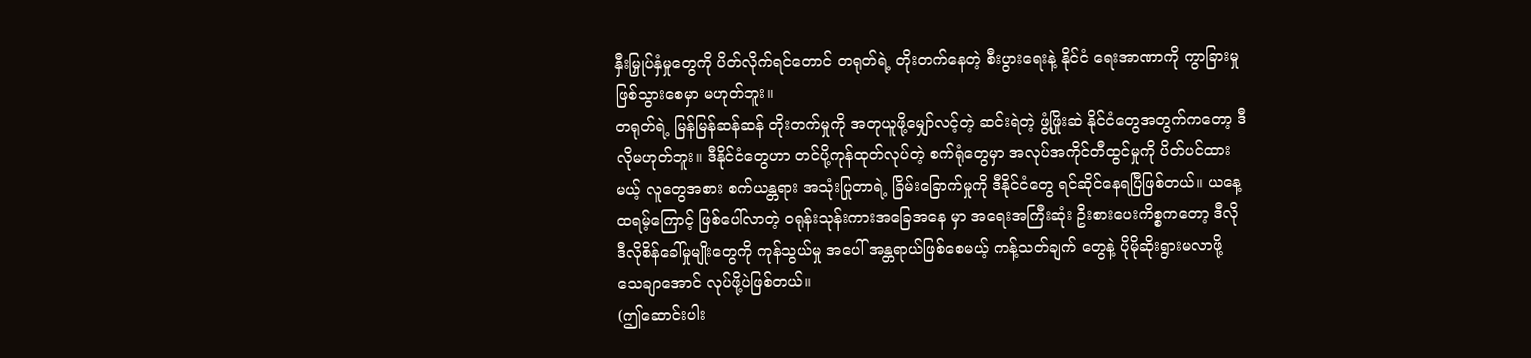နှီးမြှုပ်နှံမှုတွေကို ပိတ်လိုက်ရင်တောင် တရုတ်ရဲ့ တိုးတက်နေတဲ့ စီးပွားရေးနဲ့ နိုင်ငံ ရေးအာဏာကို ကွာခြားမှုဖြစ်သွားစေမှာ မဟုတ်ဘူး။
တရုတ်ရဲ့ မြန်မြန်ဆန်ဆန် တိုးတက်မှုကို အတုယူဖို့မျှော်လင့်တဲ့ ဆင်းရဲတဲ့ ဖွံ့ဖြိုးဆဲ နိုင်ငံတွေအတွက်ကတော့ ဒီလိုမဟုတ်ဘူး။ ဒီနိုင်ငံတွေဟာ တင်ပို့ကုန်ထုတ်လုပ်တဲ့ စက်ရုံတွေမှာ အလုပ်အကိုင်တီထွင်မှုကို ပိတ်ပင်ထားမယ့် လူတွေအစား စက်ယန္တရား အသုံးပြုတာရဲ့ ခြိမ်းခြောက်မှုကို ဒီနိုင်ငံတွေ ရင်ဆိုင်နေရပြီဖြစ်တယ်။ ယနေ့ ထရမ့်ကြောင့် ဖြစ်ပေါ်လာတဲ့ ဝရုန်းသုန်းကားအခြေအနေ မှာ အရေးအကြီးဆုံး ဦးစားပေးကိစ္စကတော့ ဒီလို ဒီလိုစိန်ခေါ်မှုမျိုးတွေကို ကုန်သွယ်မှု အပေါ် အန္တရာယ်ဖြစ်စေမယ့် ကန့်သတ်ချက် တွေနဲ့ ပိုမိုဆိုးရွားမလာဖို့ သေချာအောင် လုပ်ဖို့ပဲဖြစ်တယ်။
(ဤဆောင်းပါး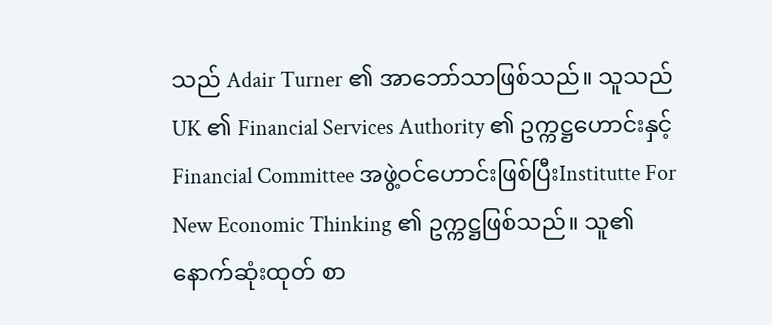သည် Adair Turner ၏ အာဘော်သာဖြစ်သည်။ သူသည် UK ၏ Financial Services Authority ၏ ဥက္ကဋ္ဌဟောင်းနှင့် Financial Committee အဖွဲ့ဝင်ဟောင်းဖြစ်ပြီးInstitutte For New Economic Thinking ၏ ဥက္ကဋ္ဌဖြစ်သည်။ သူ၏ နောက်ဆုံးထုတ် စာ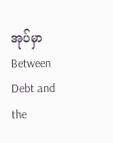အုပ်မှာ Between Debt and the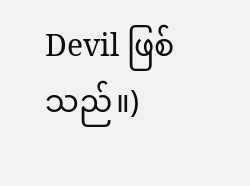Devil ဖြစ်သည်။)